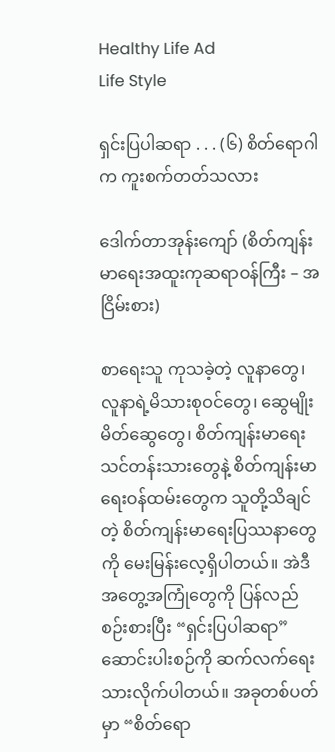Healthy Life Ad
Life Style

ရှင်းပြပါဆရာ . . . (၆) စိတ်ရောဂါက ကူးစက်တတ်သလား

ဒေါက်တာအုန်းကျော် (စိတ်ကျန်းမာရေးအထူးကုဆရာဝန်ကြီး – အငြိမ်းစား)

စာရေးသူ ကုသခဲ့တဲ့ လူနာတွေ၊ လူနာရဲ့မိသားစုဝင်တွေ၊ ဆွေမျိုးမိတ်ဆွေတွေ၊ စိတ်ကျန်းမာရေး သင်တန်းသားတွေနဲ့ စိတ်ကျန်းမာရေးဝန်ထမ်းတွေက သူတို့သိချင်တဲ့ စိတ်ကျန်းမာရေးပြဿနာတွေကို မေးမြန်းလေ့ရှိပါတယ်။ အဲဒီအတွေ့အကြုံတွေကို ပြန်လည်စဉ်းစားပြီး “ရှင်းပြပါဆရာ”ဆောင်းပါးစဉ်ကို ဆက်လက်ရေးသားလိုက်ပါတယ်။ အခုတစ်ပတ်မှာ “စိတ်ရော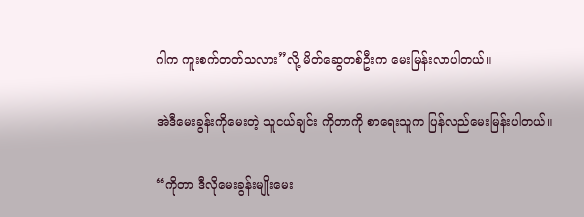ဂါက ကူးစက်တတ်သလား”လို့ မိတ်ဆွေတစ်ဦးက မေးမြန်းလာပါတယ်။

အဲဒီမေးခွန်းကိုမေးတဲ့ သူငယ်ချင်း ကိုတာကို စာရေးသူက ပြန်လည်မေးမြန်းပါတယ်။

“ကိုတာ ဒီလိုမေးခွန်းမျိုးမေး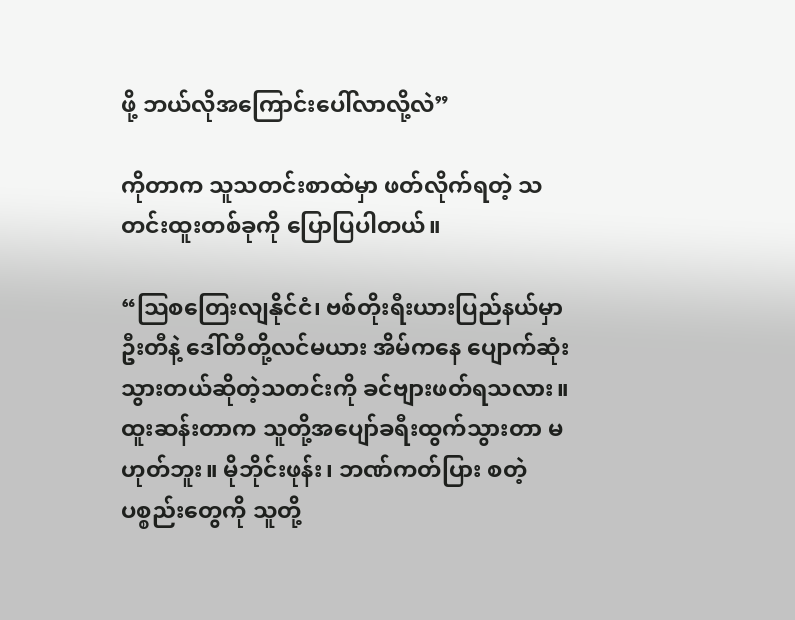ဖို့ ဘယ်လိုအကြောင်းပေါ်လာလို့လဲ”

ကိုတာက သူသတင်းစာထဲမှာ ဖတ်လိုက်ရတဲ့ သတင်းထူးတစ်ခုကို ပြောပြပါတယ်။

“သြစတြေးလျနိုင်ငံ၊ ဗစ်တိုးရီးယားပြည်နယ်မှာ ဦးတီနဲ့ ဒေါ်တီတို့လင်မယား အိမ်ကနေ ပျောက်ဆုံးသွားတယ်ဆိုတဲ့သတင်းကို ခင်ဗျားဖတ်ရသလား။ ထူးဆန်းတာက သူတို့အပျော်ခရီးထွက်သွားတာ မဟုတ်ဘူး။ မိုဘိုင်းဖုန်း၊ ဘဏ်ကတ်ပြား စတဲ့ ပစ္စည်းတွေကို သူတို့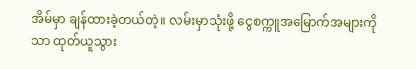အိမ်မှာ ချန်ထားခဲ့တယ်တဲ့။ လမ်းမှာသုံးဖို့ ငွေစက္ကူအမြောက်အများကိုသာ ထုတ်ယူသွား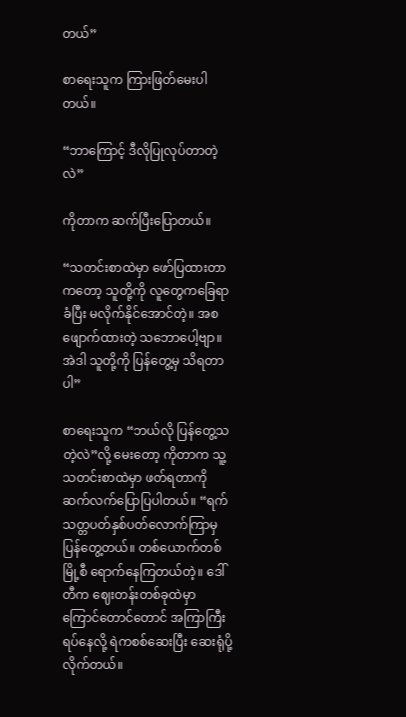တယ်”

စာရေးသူက ကြားဖြတ်မေးပါတယ်။

“ဘာကြောင့် ဒီလိုပြုလုပ်တာတဲ့လဲ”

ကိုတာက ဆက်ပြီးပြောတယ်။

“သတင်းစာထဲမှာ ဖော်ပြထားတာကတော့ သူတို့ကို လူတွေကခြေရာခံပြီး မလိုက်နိုင်အောင်တဲ့။ အစဖျောက်ထားတဲ့ သဘောပေါ့ဗျာ။ အဲဒါ သူတို့ကို ပြန်တွေ့မှ သိရတာပါ”

စာရေးသူက “ဘယ်လို ပြန်တွေ့သတဲ့လဲ”လို့ မေးတော့ ကိုတာက သူ့သတင်းစာထဲမှာ ဖတ်ရတာကို ဆက်လက်ပြောပြပါတယ်။ “ရက်သတ္တပတ်နှစ်ပတ်လောက်ကြာမှ ပြန်တွေ့တယ်။ တစ်ယောက်တစ်မြို့စီ ရောက်နေကြတယ်တဲ့။ ဒေါ်တီက ဈေးတန်းတစ်ခုထဲမှာ ကြောင်တောင်တောင် အကြာကြီးရပ်နေလို့ ရဲကစစ်ဆေးပြီး ဆေးရုံပို့လိုက်တယ်။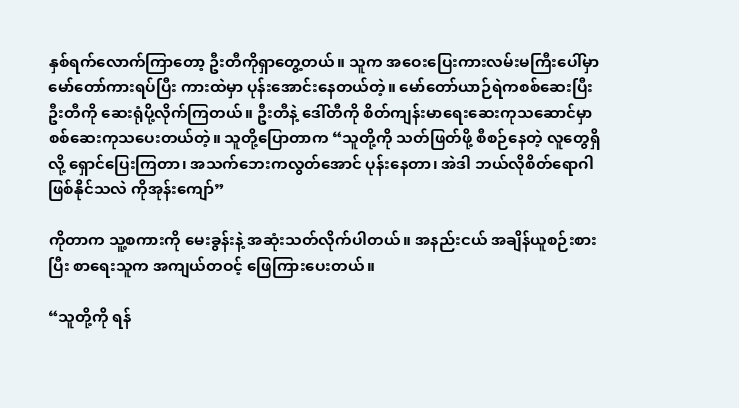နှစ်ရက်လောက်ကြာတော့ ဦးတီကိုရှာတွေ့တယ်။ သူက အဝေးပြေးကားလမ်းမကြီးပေါ်မှာ မော်တော်ကားရပ်ပြီး ကားထဲမှာ ပုန်းအောင်းနေတယ်တဲ့။ မော်တော်ယာဉ်ရဲကစစ်ဆေးပြီး ဦးတီကို ဆေးရုံပို့လိုက်ကြတယ်။ ဦးတီနဲ့ ဒေါ်တီကို စိတ်ကျန်းမာရေးဆေးကုသဆောင်မှာ စစ်ဆေးကုသပေးတယ်တဲ့။ သူတို့ပြောတာက “သူတို့ကို သတ်ဖြတ်ဖို့ စီစဉ်နေတဲ့ လူတွေရှိလို့ ရှောင်ပြေးကြတာ၊ အသက်ဘေးကလွတ်အောင် ပုန်းနေတာ၊ အဲဒါ ဘယ်လိုစိတ်ရောဂါဖြစ်နိုင်သလဲ ကိုအုန်းကျော်”

ကိုတာက သူ့စကားကို မေးခွန်းနဲ့ အဆုံးသတ်လိုက်ပါတယ်။ အနည်းငယ် အချိန်ယူစဉ်းစားပြီး စာရေးသူက အကျယ်တဝင့် ဖြေကြားပေးတယ်။

“သူတို့ကို ရန်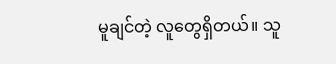မူချင်တဲ့ လူတွေရှိတယ်။ သူ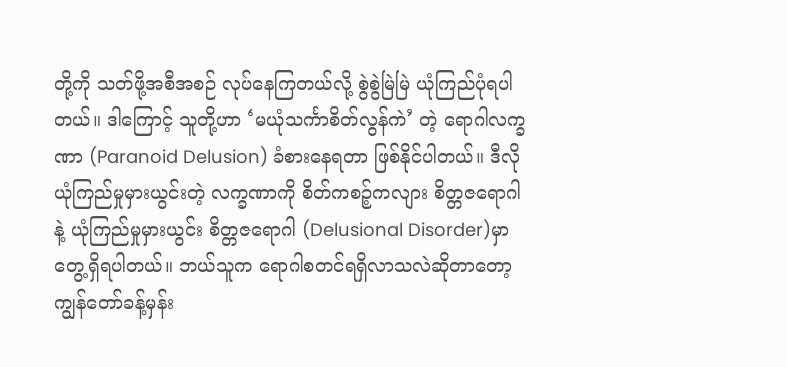တို့ကို သတ်ဖို့အစီအစဉ် လုပ်နေကြတယ်လို့ စွဲစွဲမြဲမြဲ ယုံကြည်ပုံရပါတယ်။ ဒါကြောင့် သူတို့ဟာ ‘မယုံသင်္ကာစိတ်လွန်ကဲ’ တဲ့ ရောဂါလက္ခဏာ (Paranoid Delusion) ခံစားနေရတာ ဖြစ်နိုင်ပါတယ်။ ဒီလို ယုံကြည်မှုမှားယွင်းတဲ့ လက္ခဏာကို စိတ်ကစဉ့်ကလျား စိတ္တဇရောဂါနဲ့ ယုံကြည်မှုမှားယွင်း စိတ္တဇရောဂါ (Delusional Disorder)မှာ တွေ့ရှိရပါတယ်။ ဘယ်သူက ရောဂါစတင်ရရှိလာသလဲဆိုတာတော့ ကျွန်တော်ခန့်မှန်း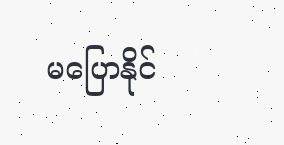မပြောနိုင်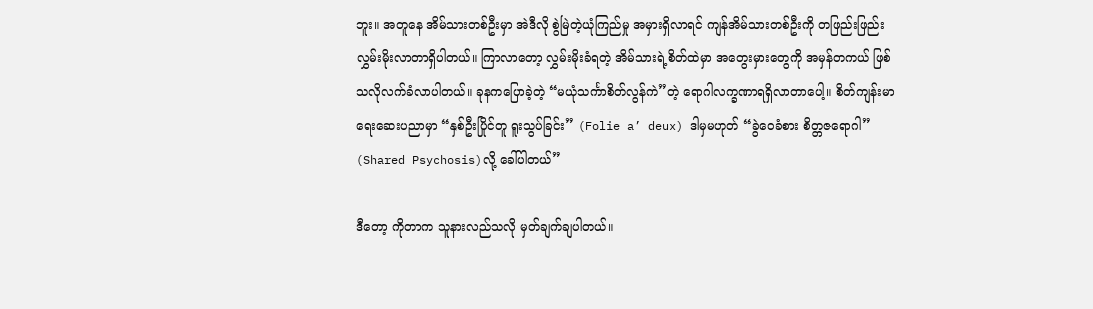ဘူး။ အတူနေ အိမ်သားတစ်ဦးမှာ အဲဒီလို စွဲမြဲတဲ့ယုံကြည်မှု အမှားရှိလာရင် ကျန်အိမ်သားတစ်ဦးကို တဖြည်းဖြည်းလွှမ်းမိုးလာတာရှိပါတယ်။ ကြာလာတော့ လွှမ်းမိုးခံရတဲ့ အိမ်သားရဲ့စိတ်ထဲမှာ အတွေးမှားတွေကို အမှန်တကယ် ဖြစ်သလိုလက်ခံလာပါတယ်။ ခုနကပြောခဲ့တဲ့ “မယုံသင်္ကာစိတ်လွန်ကဲ”တဲ့ ရောဂါလက္ခဏာရရှိလာတာပေါ့။ စိတ်ကျန်းမာရေးဆေးပညာမှာ “နှစ်ဦးပြိုင်တူ ရူးသွပ်ခြင်း” (Folie a’ deux) ဒါမှမဟုတ် “ခွဲဝေခံစား စိတ္တဇရောဂါ” (Shared Psychosis)လို့ ခေါ်ပါတယ်”

ဒီတော့ ကိုတာက သူနားလည်သလို မှတ်ချက်ချပါတယ်။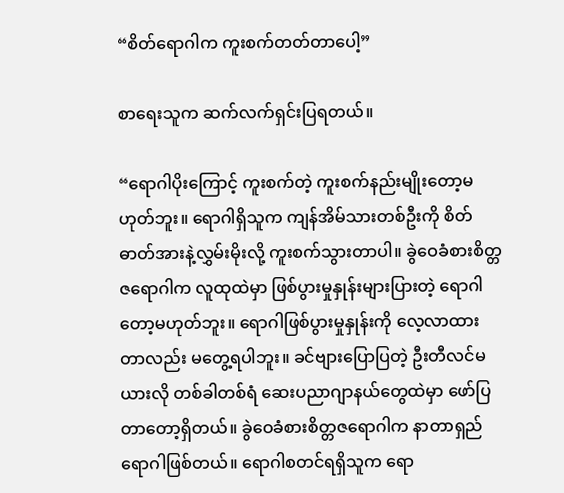“စိတ်ရောဂါက ကူးစက်တတ်တာပေါ့”

စာရေးသူက ဆက်လက်ရှင်းပြရတယ်။

“ရောဂါပိုးကြောင့် ကူးစက်တဲ့ ကူးစက်နည်းမျိုးတော့မဟုတ်ဘူး။ ရောဂါရှိသူက ကျန်အိမ်သားတစ်ဦးကို စိတ်ဓာတ်အားနဲ့လွှမ်းမိုးလို့ ကူးစက်သွားတာပါ။ ခွဲဝေခံစားစိတ္တဇရောဂါက လူထုထဲမှာ ဖြစ်ပွားမှုနှုန်းများပြားတဲ့ ရောဂါတော့မဟုတ်ဘူး။ ရောဂါဖြစ်ပွားမှုနှုန်းကို လေ့လာထားတာလည်း မတွေ့ရပါဘူး။ ခင်ဗျားပြောပြတဲ့ ဦးတီလင်မယားလို တစ်ခါတစ်ရံ ဆေးပညာဂျာနယ်တွေထဲမှာ ဖော်ပြတာတော့ရှိတယ်။ ခွဲဝေခံစားစိတ္တဇရောဂါက နာတာရှည်ရောဂါဖြစ်တယ်။ ရောဂါစတင်ရရှိသူက ရော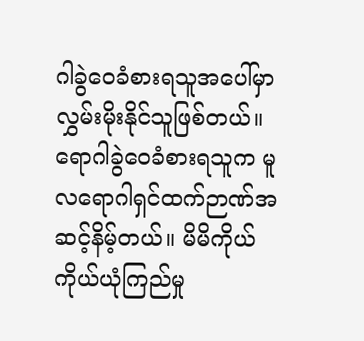ဂါခွဲဝေခံစားရသူအပေါ်မှာ လွှမ်းမိုးနိုင်သူဖြစ်တယ်။ ရောဂါခွဲဝေခံစားရသူက မူလရောဂါရှင်ထက်ဉာဏ်အဆင့်နိမ့်တယ်။ မိမိကိုယ်ကိုယ်ယုံကြည်မှု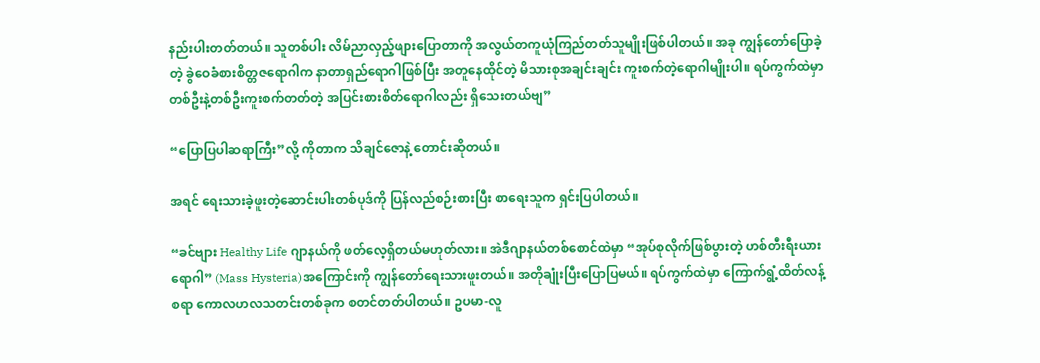နည်းပါးတတ်တယ်။ သူတစ်ပါး လိမ်ညာလှည့်ဖျားပြောတာကို အလွယ်တကူယုံကြည်တတ်သူမျိုးဖြစ်ပါတယ်။ အခု ကျွန်တော်ပြောခဲ့တဲ့ ခွဲဝေခံစားစိတ္တဇရောဂါက နာတာရှည်ရောဂါဖြစ်ပြီး အတူနေထိုင်တဲ့ မိသားစုအချင်းချင်း ကူးစက်တဲ့ရောဂါမျိုးပါ။ ရပ်ကွက်ထဲမှာ တစ်ဦးနဲ့တစ်ဦးကူးစက်တတ်တဲ့ အပြင်းစားစိတ်ရောဂါလည်း ရှိသေးတယ်ဗျ”

“ပြောပြပါဆရာကြီး”လို့ ကိုတာက သိချင်ဇောနဲ့ တောင်းဆိုတယ်။

အရင် ရေးသားခဲ့ဖူးတဲ့ဆောင်းပါးတစ်ပုဒ်ကို ပြန်လည်စဉ်းစားပြီး စာရေးသူက ရှင်းပြပါတယ်။

“ခင်ဗျား Healthy Life ဂျာနယ်ကို ဖတ်လေ့ရှိတယ်မဟုတ်လား။ အဲဒီဂျာနယ်တစ်စောင်ထဲမှာ “အုပ်စုလိုက်ဖြစ်ပွားတဲ့ ဟစ်တီးရီးယားရောဂါ” (Mass Hysteria)အကြောင်းကို ကျွန်တော်ရေးသားဖူးတယ်။ အတိုချုံးပြီးပြောပြမယ်။ ရပ်ကွက်ထဲမှာ ကြောက်ရွံ့ထိတ်လန့်စရာ ကောလဟလသတင်းတစ်ခုက စတင်တတ်ပါတယ်။ ဥပမာ-လူ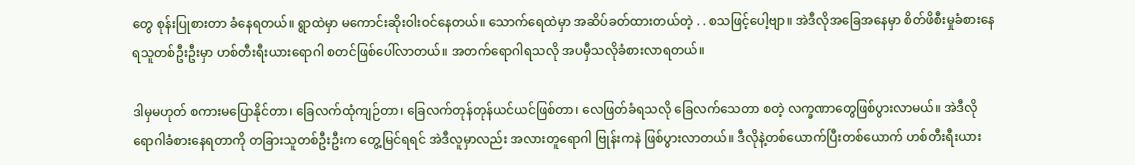တွေ စုန်းပြုစားတာ ခံနေရတယ်။ ရွာထဲမှာ မကောင်းဆိုးဝါးဝင်နေတယ်။ သောက်ရေထဲမှာ အဆိပ်ခတ်ထားတယ်တဲ့ . . စသဖြင့်ပေါ့ဗျာ။ အဲဒီလိုအခြေအနေမှာ စိတ်ဖိစီးမှုခံစားနေရသူတစ်ဦးဦးမှာ ဟစ်တီးရီးယားရောဂါ စတင်ဖြစ်ပေါ်လာတယ်။ အတက်ရောဂါရသလို အပမှီသလိုခံစားလာရတယ်။

ဒါမှမဟုတ် စကားမပြောနိုင်တာ၊ ခြေလက်ထုံကျဉ်တာ၊ ခြေလက်တုန်တုန်ယင်ယင်ဖြစ်တာ၊ လေဖြတ်ခံရသလို ခြေလက်သေတာ စတဲ့ လက္ခဏာတွေဖြစ်ပွားလာမယ်။ အဲဒီလို ရောဂါခံစားနေရတာကို တခြားသူတစ်ဦးဦးက တွေ့မြင်ရရင် အဲဒီလူမှာလည်း အလားတူရောဂါ ဗြုန်းကနဲ ဖြစ်ပွားလာတယ်။ ဒီလိုနဲ့တစ်ယောက်ပြီးတစ်ယောက် ဟစ်တီးရီးယား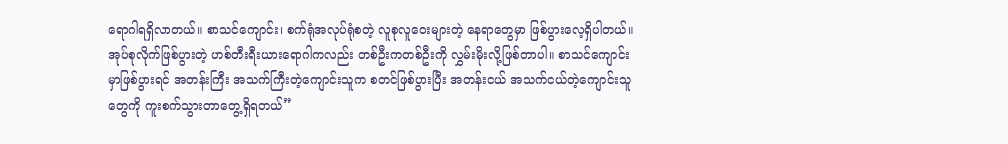ရောဂါရရှိလာတယ်။ စာသင်ကျောင်း၊ စက်ရုံအလုပ်ရုံစတဲ့ လူစုလူဝေးများတဲ့ နေရာတွေမှာ ဖြစ်ပွားလေ့ရှိပါတယ်။ အုပ်စုလိုက်ဖြစ်ပွားတဲ့ ဟစ်တီးရီးယားရောဂါကလည်း တစ်ဦးကတစ်ဦးကို လွှမ်းမိုးလို့ဖြစ်တာပါ။ စာသင်ကျောင်းမှာဖြစ်ပွားရင် အတန်းကြီး အသက်ကြီးတဲ့ကျောင်းသူက စတင်ဖြစ်ပွားပြီး အတန်းငယ် အသက်ငယ်တဲ့ကျောင်းသူတွေကို ကူးစက်သွားတာတွေ့ရှိရတယ်”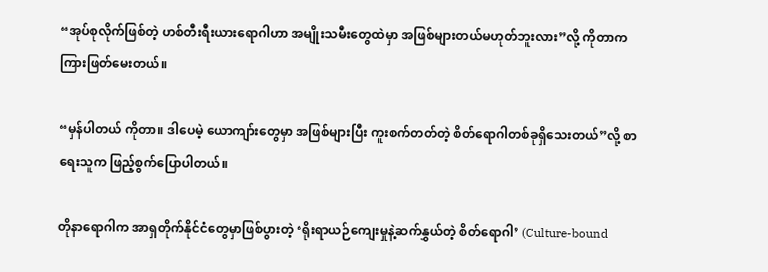“အုပ်စုလိုက်ဖြစ်တဲ့ ဟစ်တီးရီးယားရောဂါဟာ အမျိုးသမီးတွေထဲမှာ အဖြစ်များတယ်မဟုတ်ဘူးလား”လို့ ကိုတာက ကြားဖြတ်မေးတယ်။

“မှန်ပါတယ် ကိုတာ။ ဒါပေမဲ့ ယောကျာ်းတွေမှာ အဖြစ်များပြီး ကူးစက်တတ်တဲ့ စိတ်ရောဂါတစ်ခုရှိသေးတယ်”လို့ စာရေးသူက ဖြည့်စွက်ပြောပါတယ်။

တိုနာရောဂါက အာရှတိုက်နိုင်ငံတွေမှာဖြစ်ပွားတဲ့ ‘ရိုးရာယဉ်ကျေးမှုနဲ့ဆက်နွှယ်တဲ့ စိတ်ရောဂါ’ (Culture-bound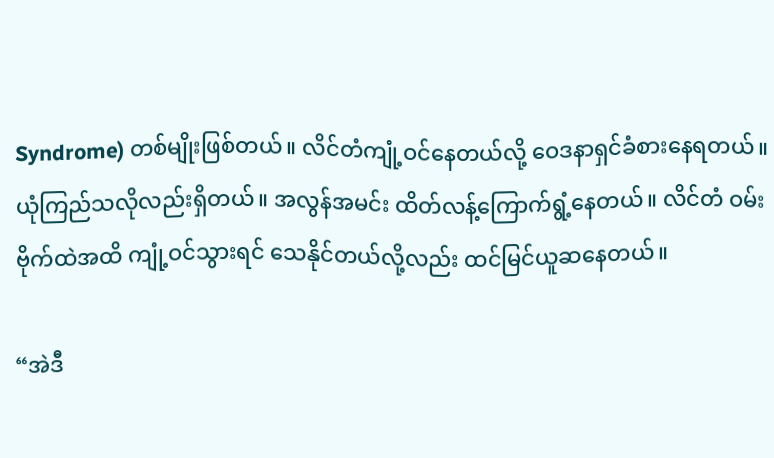Syndrome) တစ်မျိုးဖြစ်တယ်။ လိင်တံကျုံ့ဝင်နေတယ်လို့ ဝေဒနာရှင်ခံစားနေရတယ်။ ယုံကြည်သလိုလည်းရှိတယ်။ အလွန်အမင်း ထိတ်လန့်ကြောက်ရွံ့နေတယ်။ လိင်တံ ဝမ်းဗိုက်ထဲအထိ ကျုံ့ဝင်သွားရင် သေနိုင်တယ်လို့လည်း ထင်မြင်ယူဆနေတယ်။

“အဲဒီ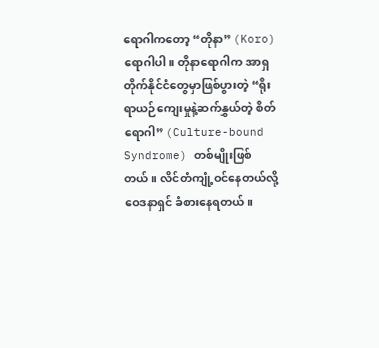ရောဂါကတော့ “တိုနာ” (Koro) ရောဂါပါ။ တိုနာရောဂါက အာရှတိုက်နိုင်ငံတွေမှာဖြစ်ပွားတဲ့ “ရိုးရာယဉ်ကျေးမှုနဲ့ဆက်နွှယ်တဲ့ စိတ်ရောဂါ” (Culture-bound Syndrome) တစ်မျိုးဖြစ်တယ်။ လိင်တံကျုံ့ဝင်နေတယ်လို့ ဝေဒနာရှင် ခံစားနေရတယ်။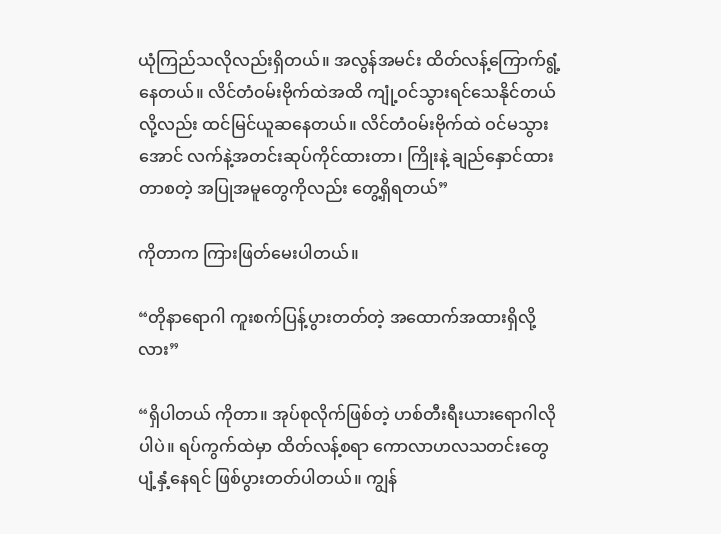ယုံကြည်သလိုလည်းရှိတယ်။ အလွန်အမင်း ထိတ်လန့်ကြောက်ရွံ့နေတယ်။ လိင်တံဝမ်းဗိုက်ထဲအထိ ကျုံ့ဝင်သွားရင်သေနိုင်တယ်လို့လည်း ထင်မြင်ယူဆနေတယ်။ လိင်တံဝမ်းဗိုက်ထဲ ဝင်မသွားအောင် လက်နဲ့အတင်းဆုပ်ကိုင်ထားတာ၊ ကြိုးနဲ့ ချည်နှောင်ထားတာစတဲ့ အပြုအမူတွေကိုလည်း တွေ့ရှိရတယ်”

ကိုတာက ကြားဖြတ်မေးပါတယ်။

“တိုနာရောဂါ ကူးစက်ပြန့်ပွားတတ်တဲ့ အထောက်အထားရှိလို့လား”

“ရှိပါတယ် ကိုတာ။ အုပ်စုလိုက်ဖြစ်တဲ့ ဟစ်တီးရီးယားရောဂါလိုပါပဲ။ ရပ်ကွက်ထဲမှာ ထိတ်လန့်စရာ ကောလာဟလသတင်းတွေ ပျံ့နှံ့နေရင် ဖြစ်ပွားတတ်ပါတယ်။ ကျွန်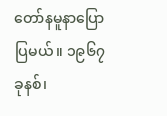တော်နမူနာပြောပြမယ်။ ၁၉၆၇ ခုနစ်၊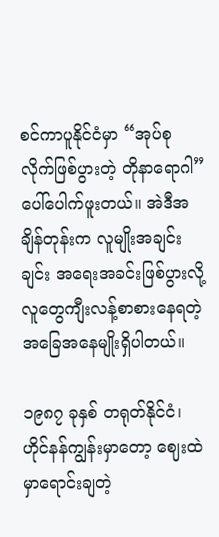စင်ကာပူနိုင်ငံမှာ “အုပ်စုလိုက်ဖြစ်ပွားတဲ့ တိုနာရောဂါ” ပေါ်ပေါက်ဖူးတယ်။ အဲဒီအချိန်တုန်းက လူမျိုးအချင်းချင်း အရေးအခင်းဖြစ်ပွားလို့ လူတွေကျီးလန့်စာစားနေရတဲ့ အခြေအနေမျိုးရှိပါတယ်။

၁၉၈၇ ခုနှစ် တရုတ်နိုင်ငံ၊ ဟိုင်နန်ကျွန်းမှာတော့ ဈေးထဲမှာရောင်းချတဲ့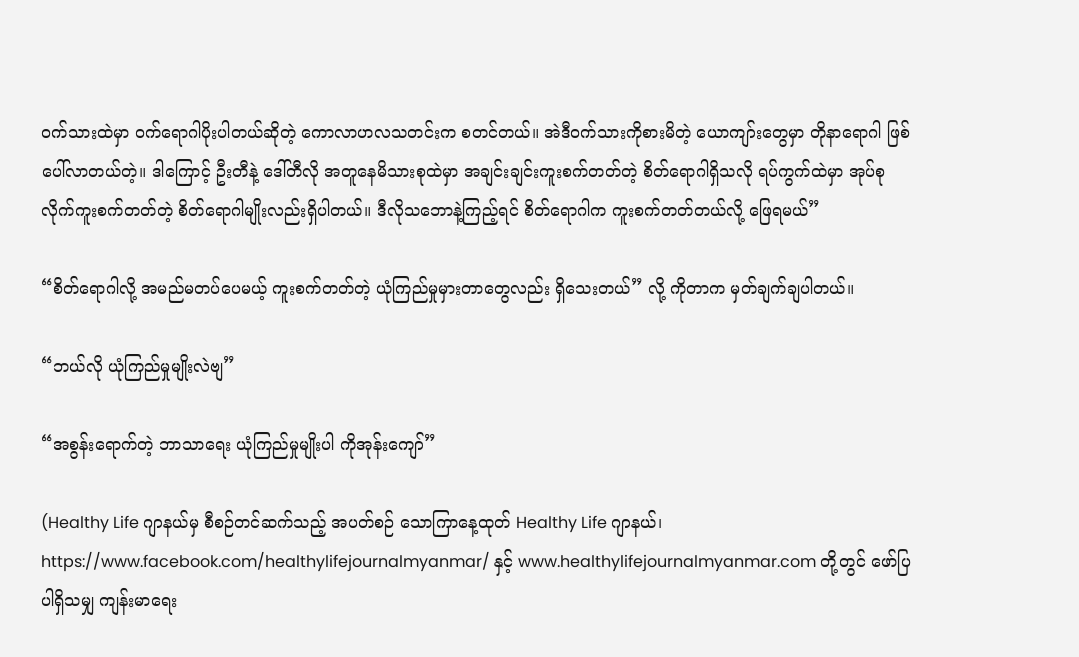ဝက်သားထဲမှာ ဝက်ရောဂါပိုးပါတယ်ဆိုတဲ့ ကောလာဟလသတင်းက စတင်တယ်။ အဲဒီဝက်သားကိုစားမိတဲ့ ယောကျာ်းတွေမှာ တိုနာရောဂါ ဖြစ်ပေါ်လာတယ်တဲ့။ ဒါကြောင့် ဦးတီနဲ့ ဒေါ်တီလို အတူနေမိသားစုထဲမှာ အချင်းချင်းကူးစက်တတ်တဲ့ စိတ်ရောဂါရှိသလို ရပ်ကွက်ထဲမှာ အုပ်စုလိုက်ကူးစက်တတ်တဲ့ စိတ်ရောဂါမျိုးလည်းရှိပါတယ်။ ဒီလိုသဘောနဲ့ကြည့်ရင် စိတ်ရောဂါက ကူးစက်တတ်တယ်လို့ ဖြေရမယ်”

“စိတ်ရောဂါလို့ အမည်မတပ်ပေမယ့် ကူးစက်တတ်တဲ့ ယုံကြည်မှုမှားတာတွေလည်း ရှိသေးတယ်” လို့ ကိုတာက မှတ်ချက်ချပါတယ်။

“ဘယ်လို ယုံကြည်မှုမျိုးလဲဗျ”

“အစွန်းရောက်တဲ့ ဘာသာရေး ယုံကြည်မှုမျိုးပါ ကိုအုန်းကျော်”

(Healthy Life ဂျာနယ်မှ စီစဉ်တင်ဆက်သည့် အပတ်စဉ် သောကြာနေ့ထုတ် Healthy Life ဂျာနယ်၊ https://www.facebook.com/healthylifejournalmyanmar/ နှင့် www.healthylifejournalmyanmar.com တို့တွင် ဖော်ပြပါရှိသမျှ ကျန်းမာရေး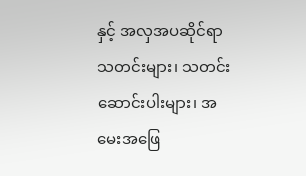နှင့် အလှအပဆိုင်ရာ သတင်းများ၊ သတင်းဆောင်းပါးများ၊ အမေးအဖြေ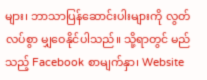များ၊ ဘာသာပြန်ဆောင်းပါးများကို လွတ်လပ်စွာ မျှဝေနိုင်ပါသည်။ သို့ရာတွင် မည်သည့် Facebook စာမျက်နှာ၊ Website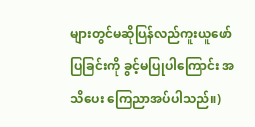များတွင်မဆိုပြန်လည်ကူးယူဖော်ပြခြင်းကို ခွင့်မပြုပါကြောင်း အသိပေး ကြေညာအပ်ပါသည်။)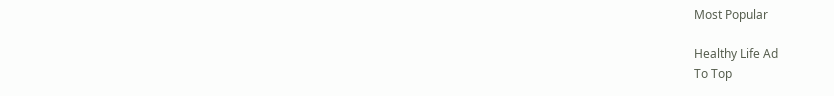Most Popular

Healthy Life Ad
To Top